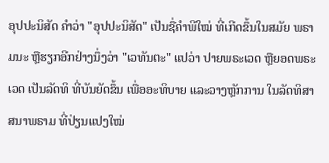ອຸປປະນິສັດ ຄຳວ່າ "ອຸປປະນິສັດ" ເປັນຊື່ຄຳພີໃໝ່ ທີ່ເກີດຂຶ້ນໃນສມັຍ ພຣາມນະ ຫຼືຮຽກອີກຢ່າງນຶ່ງວ່າ "ເວທັນຕະ" ແປວ່າ ປາຍພຣະເວດ ຫຼືຍອດພຣະເວດ ເປັນລັດທິ ທີ່ບັນຍັດຂຶ້ນ ເພື່ອອະທິບາຍ ແລະວາງຫຼັກການ ໃນລັດທິສາສນາພຣາມ ທີ່ປ່ຽນແປງໃໝ່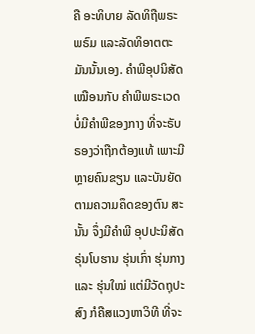ຄື ອະທິບາຍ ລັດທິຖືພຣະພຣົມ ແລະລັດທິອາຕຕະມັນນັ້ນເອງ. ຄຳພີອຸປນິສັດ ເໝືອນກັບ ຄຳພີພຣະເວດ ບໍ່ມີຄຳພີຂອງກາງ ທີ່ຈະຣັບຣອງວ່າຖືກຕ້ອງແທ້ ເພາະມີຫຼາຍຄົນຂຽນ ແລະບັນຍັດຕາມຄວາມຄຶດຂອງຕົນ ສະນັ້ນ ຈຶ່ງມີຄຳພີ ອຸປປະນິສັດຣຸ່ນໂບຮານ ຮຸ່ນເກົ່າ ຮຸ່ນກາງ ແລະ ຮຸ່ນໃໝ່ ແຕ່ມີວັດຖຸປະສົງ ກໍຄືສແວງຫາວິທີ ທີ່ຈະ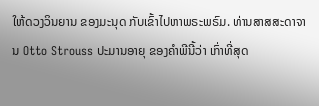ໃຫ້ດວງວິນຍານ ຂອງມະນຸດ ກັບເຂົ້າໄປຫາພຣະພຣົມ. ທ່ານສາສສະດາຈານ Otto Strouss ປະມານອາຍຸ ຂອງຄຳພີນີ້ວ່າ ເກົ່າທີ່ສຸດ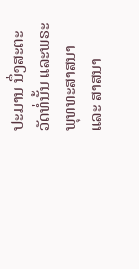ປະມານ ນຶ່ງສະຕະວັດທໍ່ນັ້ນ ແລະພຣະພຸທທະສາສນາ ແລະ ສາສນາ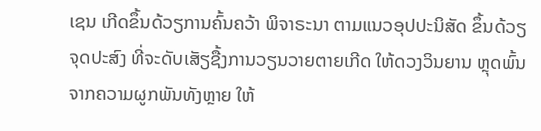ເຊນ ເກີດຂຶ້ນດ້ວຽການຄົ້ນຄວ້າ ພິຈາຣະນາ ຕາມແນວອຸປປະນິສັດ ຂຶ້ນດ້ວຽ ຈຸດປະສົງ ທີ່ຈະດັບເສັຽຊື້ງການວຽນວາຍຕາຍເກີດ ໃຫ້ດວງວິນຍານ ຫຼຸດພົ້ນຈາກຄວາມຜູກພັນທັງຫຼາຍ ໃຫ້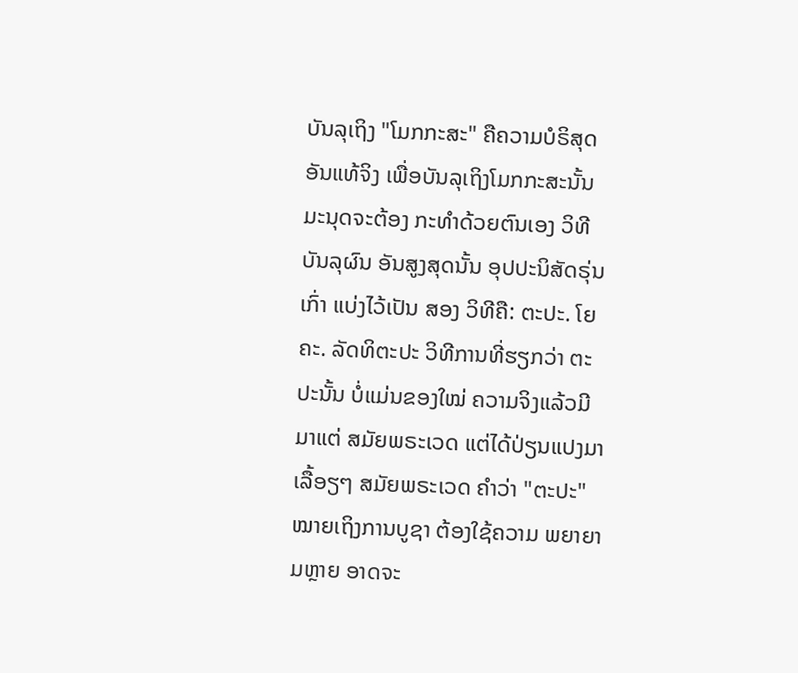ບັນລຸເຖິງ "ໂມກກະສະ" ຄືຄວາມບໍຣິສຸດອັນແທ້ຈິງ ເພື່ອບັນລຸເຖິງໂມກກະສະນັ້ນ ມະນຸດຈະຕ້ອງ ກະທຳດ້ວຍຕົນເອງ ວິທີບັນລຸຜົນ ອັນສູງສຸດນັ້ນ ອຸປປະນິສັດຣຸ່ນເກົ່າ ແບ່ງໄວ້ເປັນ ສອງ ວິທີຄື: ຕະປະ. ໂຍຄະ. ລັດທິຕະປະ ວິທີການທີ່ຮຽກວ່າ ຕະປະນັ້ນ ບໍ່ແມ່ນຂອງໃໝ່ ຄວາມຈິງແລ້ວມີມາແຕ່ ສມັຍພຣະເວດ ແຕ່ໄດ້ປ່ຽນແປງມາເລື້ອຽໆ ສມັຍພຣະເວດ ຄຳວ່າ "ຕະປະ" ໝາຍເຖິງການບູຊາ ຕ້ອງໃຊ້ຄວາມ ພຍາຍາມຫຼາຍ ອາດຈະ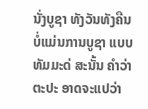ນັ່ງບູຊາ ທັງວັນທັງຄືນ ບໍ່ແມ່ນການບູຊາ ແບບທັມມະດ່ ສະນັ້ນ ຄຳວ່າຕະປະ ອາດຈະແປວ່າ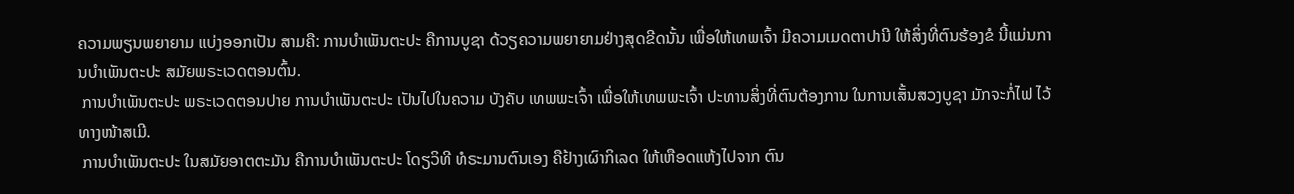ຄວາມພຽນພຍາຍາມ ແບ່ງອອກເປັນ ສາມຄື: ການບຳເພັນຕະປະ ຄືການບູຊາ ດ້ວຽຄວາມພຍາຍາມຢ່າງສຸດຂີດນັ້ນ ເພື່ອໃຫ້ເທພເຈົ້າ ມີຄວາມເມດຕາປານີ ໃຫ້ສິ່ງທີ່ຕົນຮ້ອງຂໍ ນີ້ແມ່ນການບຳເພັນຕະປະ ສມັຍພຣະເວດຕອນຕົ້ນ.
 ການບຳເພັນຕະປະ ພຣະເວດຕອນປາຍ ການບຳເພັນຕະປະ ເປັນໄປໃນຄວາມ ບັງຄັບ ເທພພະເຈົ້າ ເພື່ອໃຫ້ເທພພະເຈົ້າ ປະທານສິ່ງທີ່ຕົນຕ້ອງການ ໃນການເສັ້ນສວງບູຊາ ມັກຈະກໍ່ໄຟ ໄວ້ທາງໜ້າສເມີ.
 ການບຳເພັນຕະປະ ໃນສມັຍອາຕຕະມັນ ຄືການບຳເພັນຕະປະ ໂດຽວິທີ ທໍຣະມານຕົນເອງ ຄືຢ້າງເຜົາກິເລດ ໃຫ້ເຫືອດແຫ້ງໄປຈາກ ຕົນ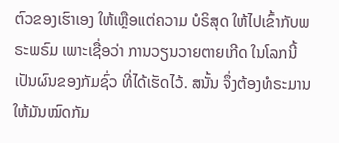ຕົວຂອງເຮົາເອງ ໃຫ້ເຫຼືອແຕ່ຄວາມ ບໍຣິສຸດ ໃຫ້ໄປເຂົ້າກັບພຣະພຣົມ ເພາະເຊື່ອວ່າ ການວຽນວາຍຕາຍເກີດ ໃນໂລກນີ້ ເປັນຜົນຂອງກັມຊົ່ວ ທີ່ໄດ້ເຮັດໄວ້. ສນັ້ນ ຈຶ່ງຕ້ອງທໍຣະມານ ໃຫ້ມັນໝົດກັມ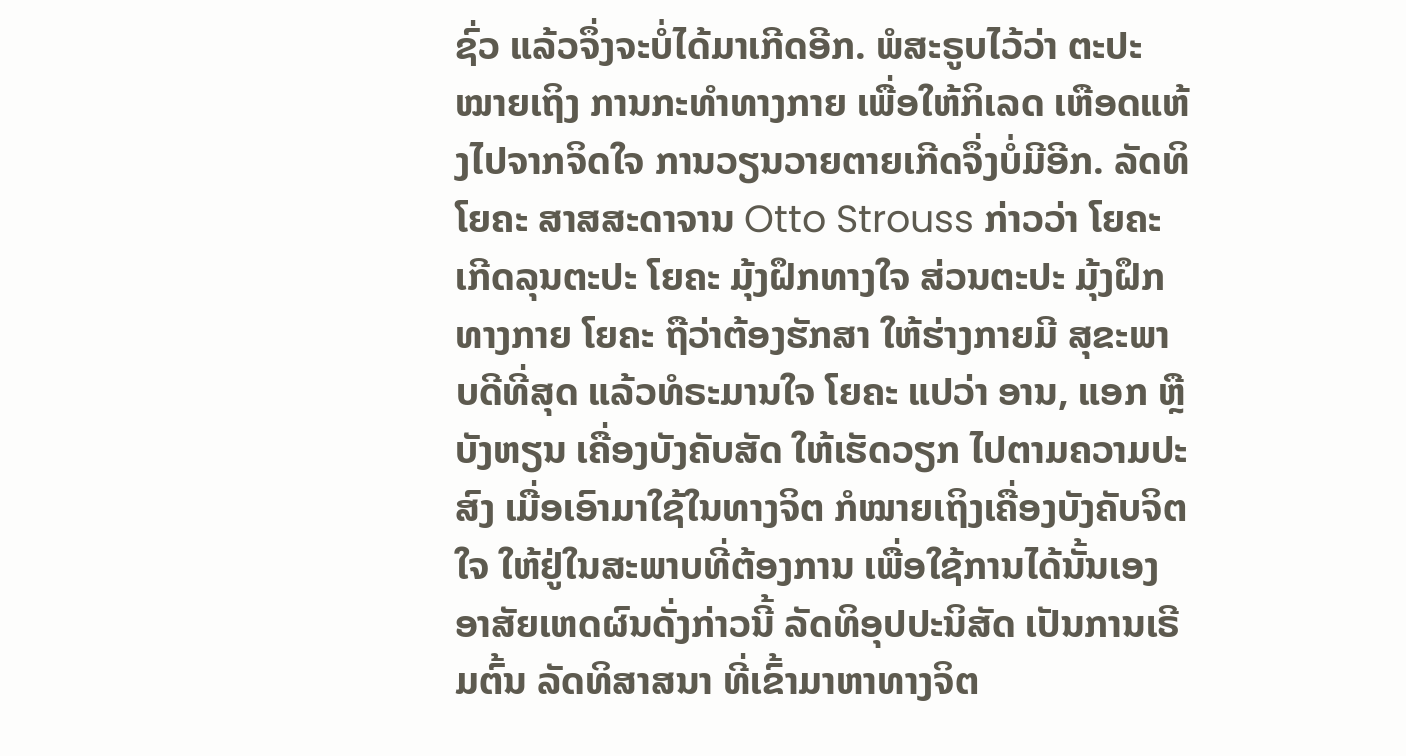ຊົ່ວ ແລ້ວຈຶ່ງຈະບໍ່ໄດ້ມາເກີດອີກ. ພໍສະຣູບໄວ້ວ່າ ຕະປະ ໝາຍເຖິງ ການກະທຳທາງກາຍ ເພື່ອໃຫ້ກິເລດ ເຫືອດແຫ້ງໄປຈາກຈິດໃຈ ການວຽນວາຍຕາຍເກີດຈຶ່ງບໍ່ມີອີກ. ລັດທິໂຍຄະ ສາສສະດາຈານ Otto Strouss ກ່າວວ່າ ໂຍຄະເກີດລຸນຕະປະ ໂຍຄະ ມຸ້ງຝຶກທາງໃຈ ສ່ວນຕະປະ ມຸ້ງຝຶກທາງກາຍ ໂຍຄະ ຖືວ່າຕ້ອງຮັກສາ ໃຫ້ຮ່າງກາຍມີ ສຸຂະພາບດີທີ່ສຸດ ແລ້ວທໍຣະມານໃຈ ໂຍຄະ ແປວ່າ ອານ, ແອກ ຫຼື ບັງຫຽນ ເຄື່ອງບັງຄັບສັດ ໃຫ້ເຮັດວຽກ ໄປຕາມຄວາມປະສົງ ເມື່ອເອົາມາໃຊ້ໃນທາງຈິຕ ກໍໝາຍເຖິງເຄື່ອງບັງຄັບຈິຕໃຈ ໃຫ້ຢູ່ໃນສະພາບທີ່ຕ້ອງການ ເພື່ອໃຊ້ການໄດ້ນັ້ນເອງ ອາສັຍເຫດຜົນດັ່ງກ່າວນີ້ ລັດທິອຸປປະນິສັດ ເປັນການເຣີມຕົ້ນ ລັດທິສາສນາ ທີ່ເຂົ້າມາຫາທາງຈິຕ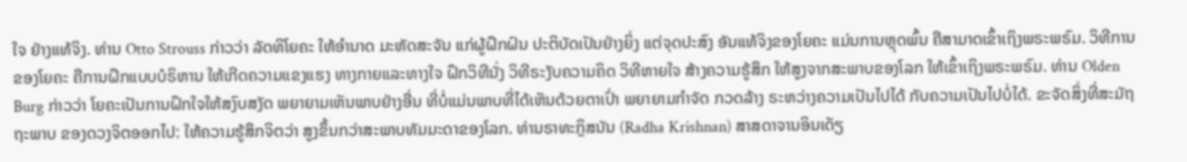ໃຈ ຢ່າງແທ້ຈິງ. ທ່ານ Otto Strouss ກ່າວວ່າ ລັດທິໂຍຄະ ໃຫ້ອຳນາດ ມະຫັດສະຈັນ ແກ່ຜູ້ຝຶກຝົນ ປະຕິບັດເປັນຢ່າງຍິ່ງ ແຕ່ຈຸດປະສົງ ອັນແທ້ຈິງຂອງໂຍຄະ ແມ່ນການຫຼຸດພົ້ນ ຄືສາມາດເຂົ້າເຖິງພຣະພຣົມ. ວິທີການຂອງໂຍຄະ ຄືການຝຶກແບບບໍຣິຫານ ໃຫ້ເກີດຄວາມແຂງແຮງ ທາງກາຍແລະທາງໃຈ ຝຶກວິທີນັ່ງ ວິທີຣະງັບຄວາມຄິດ ວິທີຫາຍໃຈ ສ້າງຄວາມຮູ້ສຶກ ໃຫ້ສູງຈາກສະພາບຂອງໂລກ ໃຫ້ເຂົ້າເຖິງພຣະພຣົມ. ທ່ານ Olden Burg ກ່າວວ່າ ໂຍຄະເປັນການຝຶກໃຈໃຫ້ສງົບສງັດ ພຍາຍາມເຫັນພາບຢ່າງອື່ນ ທີ່ບໍ່ແມ່ນພາບທີ່ໄດ້ເຫັນດ້ວຍຕາເປົ່າ ພຍາຍາມກຳຈັດ ກວດລ້າງ ຣະຫວ່າງຄວາມເປັນໄປໄດ້ ກັບຄວາມເປັນໄປບໍ່ໄດ້. ຂະຈັດສິ່ງທີ່ສະມັຖຖະພາບ ຂອງດວງຈິຕອອກໄປ: ໃຫ້ຄວາມຮູ້ສຶກຈິຕວ່າ ສູງຂຶ້ນກວ່າສະພາບທັມມະດາຂອງໂລກ. ທ່ານຣາທະກຼິສນັນ (Radha Krishnan) ສາສດາຈານອິນເດັຽ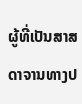ຜູ້ທີ່ເປັນສາສດາຈານທາງປ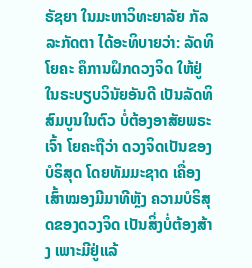ຣັຊຍາ ໃນມະຫາວິທະຍາລັຍ ກັລລະກັດຕາ ໄດ້ອະທິບາຍວ່າ: ລັດທິໂຍຄະ ຄຶການຝຶກດວງຈິດ ໃຫ້ຢູ່ໃນຣະບຽບວິນັຍອັນດີ ເປັນລັດທິສົມບູນໃນຕົວ ບໍ່ຕ້ອງອາສັຍພຣະເຈົ້າ ໂຍຄະຖືວ່າ ດວງຈິດເປັນຂອງບໍຣິສຸດ ໂດຍທັມມະຊາດ ເຄື່ອງເສົ້າໝອງມີມາທີຫຼັງ ຄວາມບໍຣິສຸດຂອງດວງຈິດ ເປັນສິ່ງບໍ່ຕ້ອງສ້າງ ເພາະມີຢູ່ແລ້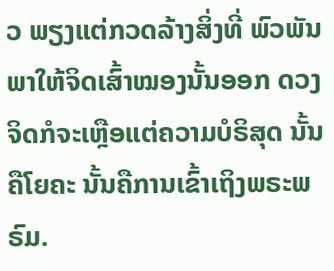ວ ພຽງແຕ່ກວດລ້າງສິ່ງທີ່ ພົວພັນພາໃຫ້ຈິດເສົ້າໝອງນັ້ນອອກ ດວງຈິດກໍຈະເຫຼືອແຕ່ຄວາມບໍຣິສຸດ ນັ້ນຄືໂຍຄະ ນັ້ນຄືການເຂົ້າເຖິງພຣະພຣົມ.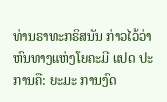ທ່ານຣາທະກຣິສນັນ ກ່າວໄວ້ວ່າ ຫົນທາງແຫ່ງໂຍຄະມີ ແປດ ປະການຄື: ຍະມະ ການງົດ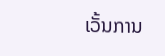ເວັ້ນການ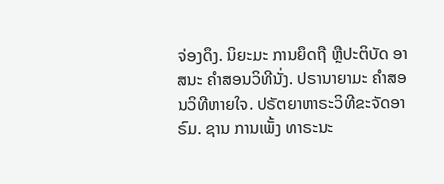ຈ່ອງດຶງ. ນິຍະມະ ການຍຶດຖື ຫຼືປະຕິບັດ ອາສນະ ຄຳສອນວິທີນັ່ງ. ປຣານາຍາມະ ຄຳສອນວິທີຫາຍໃຈ. ປຣັຕຍາຫາຣະວິທີຂະຈັດອາຣົມ. ຊານ ການເພັ້ງ ທາຣະນະ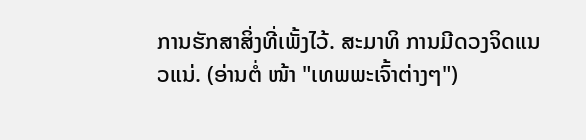ການຮັກສາສິ່ງທີ່ເພັ້ງໄວ້. ສະມາທິ ການມີດວງຈິດແນວແນ່. (ອ່ານຕໍ່ ໜ້າ "ເທພພະເຈົ້າຕ່າງໆ")